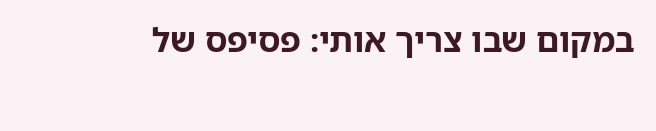במקום שבו צריך אותי: פסיפס של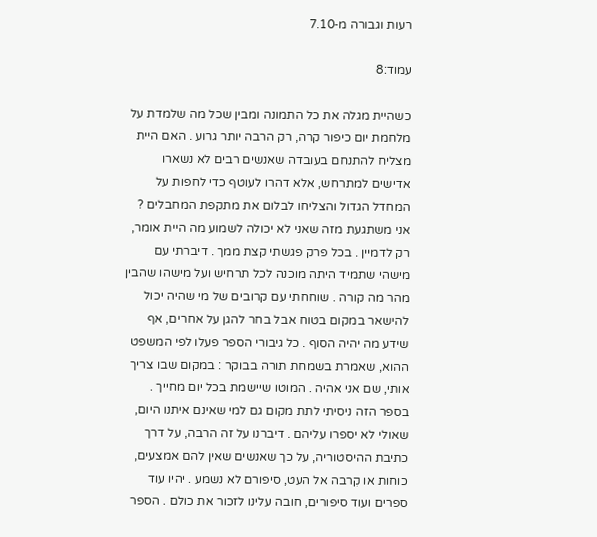רעות וגבורה מ‑7.10

עמוד:8

כשהיית מגלה את כל התמונה ומבין שכל מה שלמדת על מלחמת יום כיפור קרה, רק הרבה יותר גרוע . האם היית מצליח להתנחם בעובדה שאנשים רבים לא נשארו אדישים למתרחש, אלא דהרו לעוטף כדי לחפות על המחדל הגדול והצליחו לבלום את מתקפת המחבלים ? אני משתגעת מזה שאני לא יכולה לשמוע מה היית אומר, רק לדמיין . בכל פרק פגשתי קצת ממך . דיברתי עם מישהי שתמיד היתה מוכנה לכל תרחיש ועל מישהו שהבין מהר מה קורה . שוחחתי עם קרובים של מי שהיה יכול להישאר במקום בטוח אבל בחר להגן על אחרים, אף שידע מה יהיה הסוף . כל גיבורי הספר פעלו לפי המשפט ההוא, שאמרת בשמחת תורה בבוקר : במקום שבו צריך אותי, שם אני אהיה . המוטו שיישמת בכל יום מחייך . בספר הזה ניסיתי לתת מקום גם למי שאינם איתנו היום, שאולי לא יספרו עליהם . דיברנו על זה הרבה, על דרך כתיבת ההיסטוריה, על כך שאנשים שאין להם אמצעים, כוחות או קִרבה אל העט, סיפורם לא נשמע . יהיו עוד ספרים ועוד סיפורים, חובה עלינו לזכור את כולם . הספר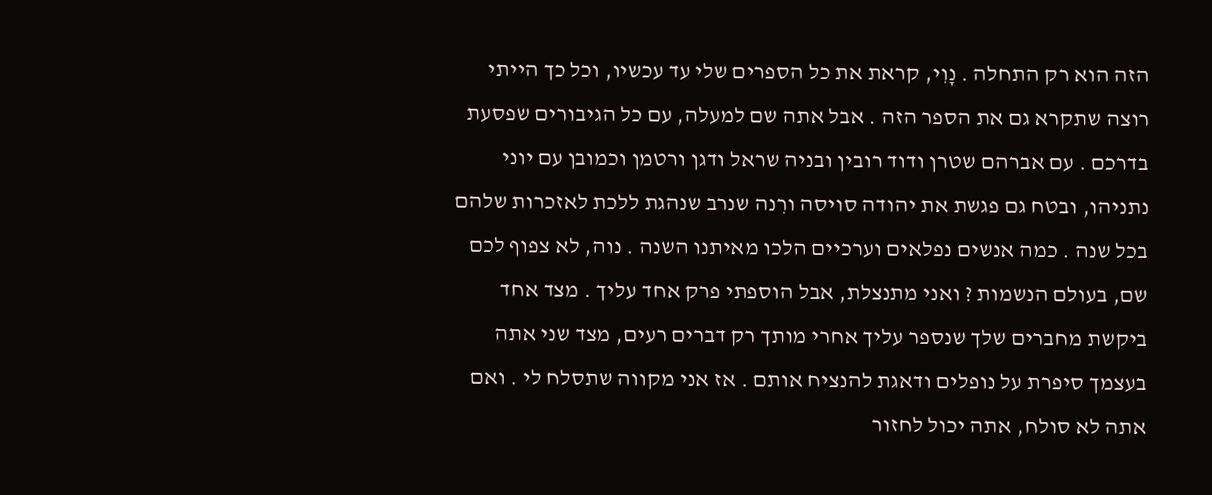הזה הוא רק התחלה . נָוִי, קראת את כל הספרים שלי עד עכשיו, וכל כך הייתי רוצה שתקרא גם את הספר הזה . אבל אתה שם למעלה, עם כל הגיבורים שפסעת בדרכם . עם אברהם שטרן ודוד רובין ובניה שראל ודגן ורטמן וכמובן עם יוני נתניהו, ובטח גם פגשת את יהודה סויסה ורִנה שנרב שנהגת ללכת לאזכרות שלהם בכל שנה . כמה אנשים נפלאים וערכיים הלכו מאיתנו השנה . נוה, לא צפוף לכם שם, בעולם הנשמות ? ואני מתנצלת, אבל הוספתי פרק אחד עליך . מצד אחד ביקשת מחברים שלך שנספר עליך אחרי מותך רק דברים רעים, מצד שני אתה בעצמך סיפרת על נופלים ודאגת להנציח אותם . אז אני מקווה שתסלח לי . ואם אתה לא סולח, אתה יכול לחזור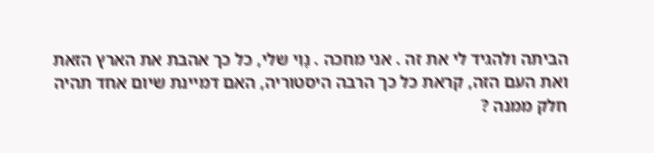הביתה ולהגיד לי את זה . אני מחכה . נָוִי שלי, כל כך אהבת את הארץ הזאת ואת העם הזה, קראת כל כך הרבה היסטוריה, האם דמיינת שיום אחד תהיה חלק ממנה ?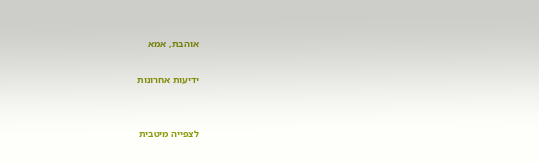אוהבת, אמא

ידיעות אחרונות


לצפייה מיטבית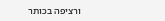ורציפה בכותר